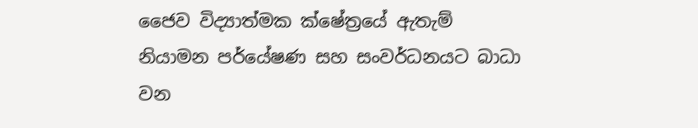ජෛව විද්‍යාත්මක ක්ෂේත්‍රයේ ඇතැම් නියාමන පර්යේෂණ සහ සංවර්ධනයට බාධා වන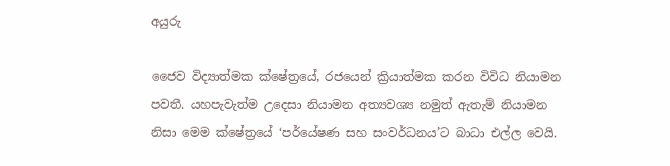අයුරු

ජෛව විද්‍යාත්මක ක්ෂේත්‍රයේ, රජයෙන් ක්‍රියාත්මක කරන විවිධ නියාමන පවතී. යහපැවැත්ම උදෙසා නියාමන අත්‍යවශ්‍ය නමුත් ඇතැම් නියාමන නිසා මෙම ක්ෂේත්‍රයේ ‘පර්යේෂණ සහ සංවර්ධනය’ට බාධා එල්ල වෙයි.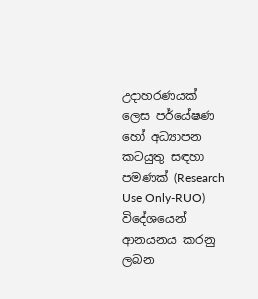උදාහරණයක් ලෙස පර්යේෂණ හෝ අධ්‍යාපන කටයුතු සඳහා පමණක් (Research Use Only-RUO)  විදේශයෙන් ආනයනය කරනු ලබන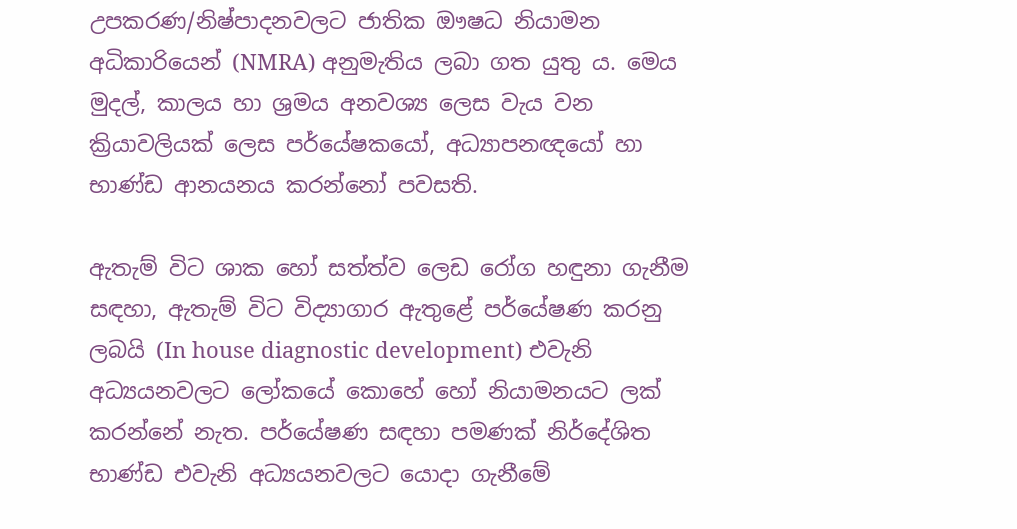උපකරණ/නිෂ්පාදනවලට ජාතික ඖෂධ නියාමන අධිකාරියෙන් (NMRA) අනුමැතිය ලබා ගත යුතු ය. මෙය මුදල්, කාලය හා ශ්‍රමය අනවශ්‍ය ලෙස වැය වන ක්‍රියාවලියක් ලෙස පර්යේෂකයෝ, අධ්‍යාපනඥයෝ හා භාණ්ඩ ආනයනය කරන්නෝ පවසති.

ඇතැම් විට ශාක හෝ සත්ත්ව ලෙඩ රෝග හඳුනා ගැනීම සඳහා, ඇතැම් විට විද්‍යාගාර ඇතුළේ පර්යේෂණ කරනු ලබයි (In house diagnostic development) එවැනි අධ්‍යයනවලට ලෝකයේ කොහේ හෝ නියාමනයට ලක් කරන්නේ නැත. පර්යේෂණ සඳහා පමණක් නිර්දේශිත භාණ්ඩ එවැනි අධ්‍යයනවලට යොදා ගැනීමේ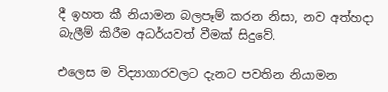දී ඉහත කී නියාමන බලපෑම් කරන නිසා, නව අත්හදා බැලීම් කිරීම අධර්යවත් වීමක් සිදුවේ.

එලෙස ම විද්‍යාගාරවලට දැනට පවතින නියාමන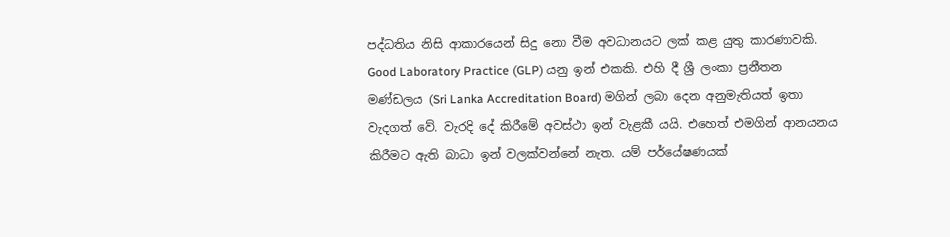පද්ධතිය නිසි ආකාරයෙන් සිදු නො වීම අවධානයට ලක් කළ යුතු කාරණාවකි. Good Laboratory Practice (GLP) යනු ඉන් එකකි. එහි දී ශ්‍රී ලංකා ප්‍රනීතන මණ්ඩලය (Sri Lanka Accreditation Board) මගින් ලබා දෙන අනුමැතියත් ඉතා වැදගත් වේ. වැරදි දේ කිරීමේ අවස්ථා ඉන් වැළකී යයි. එහෙත් එමගින් ආනයනය කිරීමට ඇති බාධා ඉන් වලක්වන්නේ නැත. යම් පර්යේෂණයක්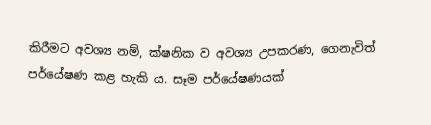කිරීමට අවශ්‍ය නම්, ක්ෂනික ව අවශ්‍ය උපකරණ, ගෙනැවිත් පර්යේෂණ කළ හැකි ය. සෑම පර්යේෂණයක්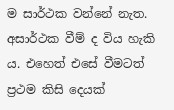ම සාර්ථක වන්නේ නැත. අසාර්ථක වීම් ද විය හැකි ය. එහෙත් එසේ වීමටත් ප්‍රථම කිසි දෙයක්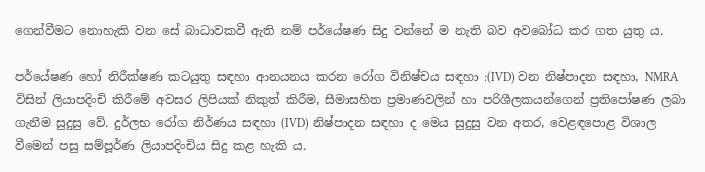ගෙන්වීමට නොහැකි වන සේ බාධාවකවී ඇති නම් පර්යේෂණ සිදු වන්නේ ම නැති බව අවබෝධ කර ගත යුතු ය.

පර්යේෂණ හෝ නිරීක්ෂණ කටයුතු සඳහා ආනයනය කරන රෝග විනිෂ්චය සඳහා :(IVD) වන නිෂ්පාදන සඳහා, NMRA විසින් ලියාපදිංචි කිරීමේ අවසර ලිපියක් නිකුත් කිරීම, සීමාසහිත ප්‍රමාණවලින් හා පරිශීලකයන්ගෙන් ප්‍රතිපෝෂණ ලබා ගැනීම සුදුසු වේ. දුර්ලභ රෝග නිර්ණය සඳහා (IVD) නිෂ්පාදන සඳහා ද මෙය සුදුසු වන අතර, වෙළඳපොළ විශාල වීමෙන් පසු සම්පූර්ණ ලියාපදිංචිය සිදු කළ හැකි ය.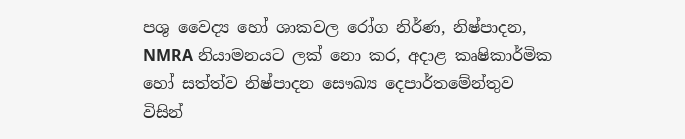පශු වෛද්‍ය හෝ ශාකවල රෝග නිර්ණ, නිෂ්පාදන, NMRA නියාමනයට ලක් නො කර, අදාළ කෘෂිකාර්මික හෝ සත්ත්ව නිෂ්පාදන සෞඛ්‍ය දෙපාර්තමේන්තුව විසින්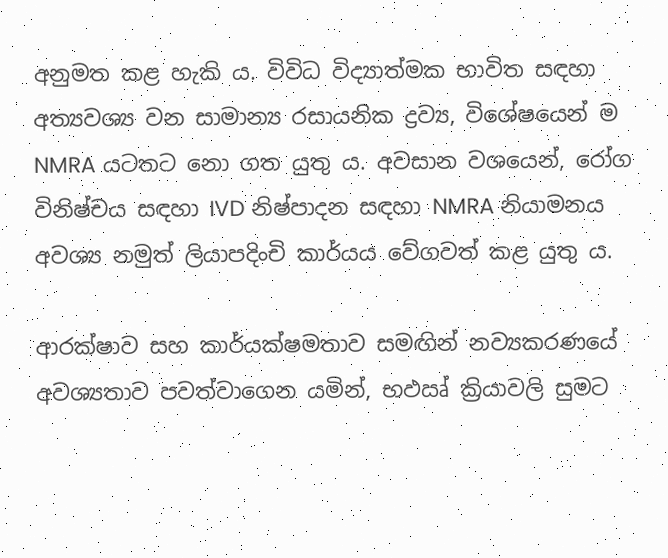අනුමත කළ හැකි ය. විවිධ විද්‍යාත්මක භාවිත සඳහා අත්‍යවශ්‍ය වන සාමාන්‍ය රසායනික ද්‍රව්‍ය, විශේෂයෙන් ම NMRA යටතට නො ගත යුතු ය. අවසාන වශයෙන්, රෝග විනිෂ්චය සඳහා IVD නිෂ්පාදන සඳහා NMRA නියාමනය අවශ්‍ය නමුත් ලියාපදිංචි කාර්යය වේගවත් කළ යුතු ය.

ආරක්ෂාව සහ කාර්යක්ෂමතාව සමඟින් නව්‍යකරණයේ අවශ්‍යතාව පවත්වාගෙන යමින්, භඵඍ් ක්‍රියාවලි සුමට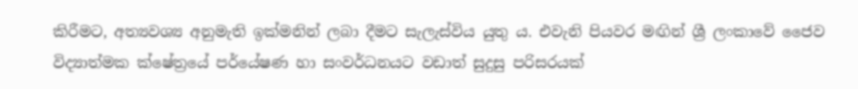කිරීමට, අත්‍යවශ්‍ය අනුමැති ඉක්මනින් ලබා දීමට සැලැස්විය යුතු ය. එවැනි පියවර මඟින් ශ්‍රී ලංකාවේ ජෛව විද්‍යාත්මක ක්ෂේත්‍රයේ පර්යේෂණ හා සංවර්ධනයට වඩාත් සුදුසු පරිසරයක්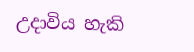උදාවිය හැකි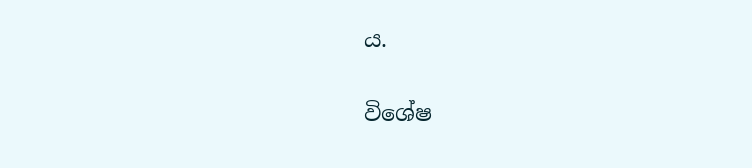ය.

විශේෂ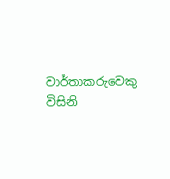වාර්තාකරුවෙකු විසිනි